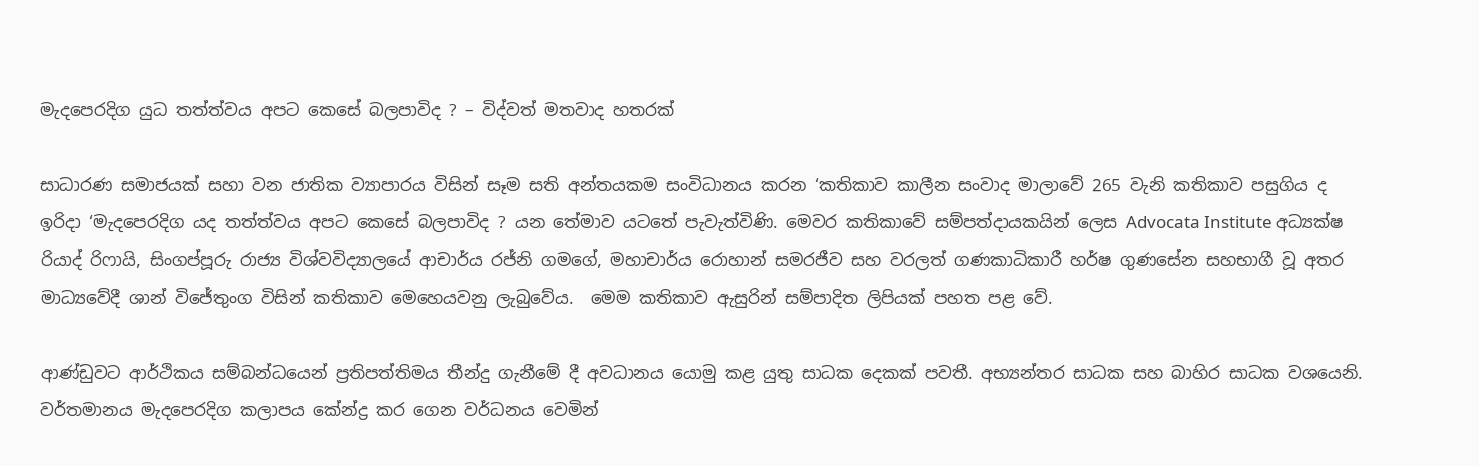මැදපෙරදිග යුධ තත්ත්වය අපට කෙසේ බලපාවිද ? – විද්වත් මතවාද හතරක්

සාධාරණ සමාජයක් සහා වන ජාතික ව්‍යාපාරය විසින් සෑම සති අන්තයකම සංවිධානය කරන ‘කතිකාව කාලීන සංවාද මාලාවේ 265 වැනි කතිකාව පසුගිය ද ඉරිදා ‘මැදපෙරදිග යද තත්ත්වය අපට කෙසේ බලපාවිද ? යන තේමාව යටතේ පැවැත්විණි. මෙවර කතිකාවේ සම්පත්දායකයින් ලෙස Advocata Institute අධ්‍යක්ෂ රියාද් රිෆායි, සිංගප්පූරු රාජ්‍ය විශ්වවිද්‍යාලයේ ආචාර්ය රජ්නි ගමගේ, මහාචාර්ය රොහාන් සමරජීව සහ වරලත් ගණකාධිකාරී හර්ෂ ගුණසේන සහභාගී වූ අතර මාධ්‍යවේදී ශාන් විජේතුංග විසින් කතිකාව මෙහෙයවනු ලැබුවේය.  මෙම කතිකාව ඇසුරින් සම්පාදිත ලිපියක් පහත පළ වේ.

ආණ්ඩුවට ආර්ථිකය සම්බන්ධයෙන් ප්‍රතිපත්තිමය තීන්දු ගැනීමේ දී අවධානය යොමු කළ යුතු සාධක දෙකක් පවතී. අභ්‍යන්තර සාධක සහ බාහිර සාධක වශයෙනි. වර්තමානය මැදපෙරදිග කලාපය කේන්ද්‍ර කර ගෙන වර්ධනය වෙමින්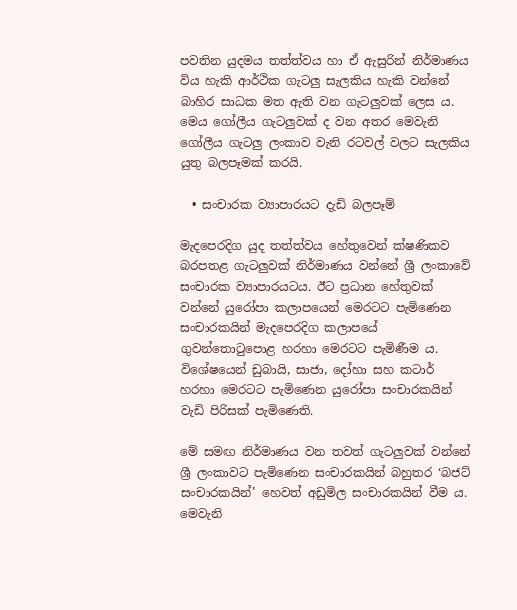පවතින යුදමය තත්ත්වය හා ඒ ඇසුරින් නිර්මාණය විය හැකි ආර්ථික ගැටලු සැලකිය හැකි වන්නේ බාහිර සාධක මත ඇති වන ගැටලුවක් ලෙස ය. මෙය ගෝලීය ගැටලුවක් ද වන අතර මෙවැනි ගෝලීය ගැටලු ලංකාව වැනි රටවල් වලට සැලකිය යුතු බලපෑමක් කරයි.

  • සංචාරක ව්‍යාපාරයට දැඩි බලපෑම්

මැදපෙරදිග යුද තත්ත්වය හේතුවෙන් ක්ෂණිකව බරපතළ ගැටලුවක් නිර්මාණය වන්නේ ශ්‍රී ලංකාවේ සංචාරක ව්‍යාපාරයටය. ඊට ප්‍රධාන හේතුවක් වන්නේ යුරෝපා කලාපයෙන් මෙරටට පැමිණෙන සංචාරකයින් මැදපෙරදිග කලාපයේ ගුවන්තොටුපොළ හරහා මෙරටට පැමිණීම ය. විශේෂයෙන් ඩුබායි, සාජා, දෝහා සහ කටාර් හරහා මෙරටට පැමිණෙන යුරෝපා සංචාරකයින් වැඩි පිරිසක් පැමිණෙති.

මේ සමඟ නිර්මාණය වන තවත් ගැටලුවක් වන්නේ ශ්‍රී ලංකාවට පැමිණෙන සංචාරකයින් බහුතර ‘බජට් සංචාරකයින්’ හෙවත් අඩුමිල සංචාරකයින් වීම ය. මෙවැනි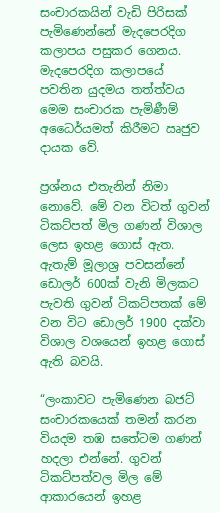සංචාරකයින් වැඩි පිරිසක් පැමිණෙන්නේ මැදපෙරදිග කලාපය පසුකර ගෙනය. මැදපෙරදිග කලාපයේ පවතින යුදමය තත්ත්වය මෙම සංචාරක පැමිණීම් අධෛර්යමත් කිරීමට ඍජුව දායක වේ.

ප්‍රශ්නය එතැනින් නිමා නොවේ. මේ වන විටත් ගුවන් ටිකට්පත් මිල ගණන් විශාල ලෙස ඉහළ ගොස් ඇත. ඇතැම් මූලාශ්‍ර පවසන්නේ ඩොලර් 600ක් වැනි මිලකට පැවති ගුවන් ටිකට්පතක් මේ වන විට ඩොලර් 1900 දක්වා විශාල වශයෙන් ඉහළ ගොස් ඇති බවයි.

“ලංකාවට පැමිණෙන බජට් සංචාරකයෙක් තමන් කරන වියදම තඹ සතේටම ගණන් හදලා එන්නේ. ගුවන් ටිකට්පත්වල මිල මේ ආකාරයෙන් ඉහළ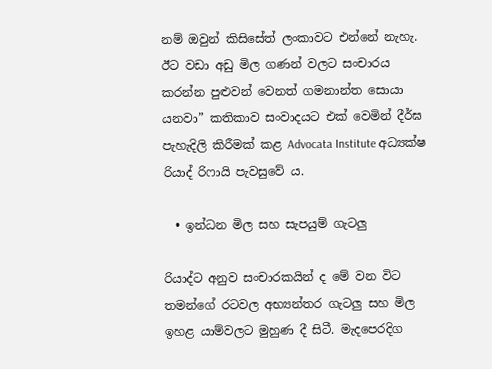නම් ඔවුන් කිසිසේත් ලංකාවට එන්නේ නැහැ. ඊට වඩා අඩු මිල ගණන් වලට සංචාරය කරන්න පුළුවන් වෙනත් ගමනාන්ත සොයා යනවා” කතිකාව සංවාදයට එක් වෙමින් දීර්ඝ පැහැදිලි කිරීමක් කළ Advocata Institute අධ්‍යක්ෂ රියාද් රිෆායි පැවසුවේ ය.

  • ඉන්ධන මිල සහ සැපයුම් ගැටලු

රියාද්ට අනුව සංචාරකයින් ද මේ වන විට තමන්ගේ රටවල අභ්‍යන්තර ගැටලු සහ මිල ඉහළ යාම්වලට මුහුණ දී සිටී. මැදපෙරදිග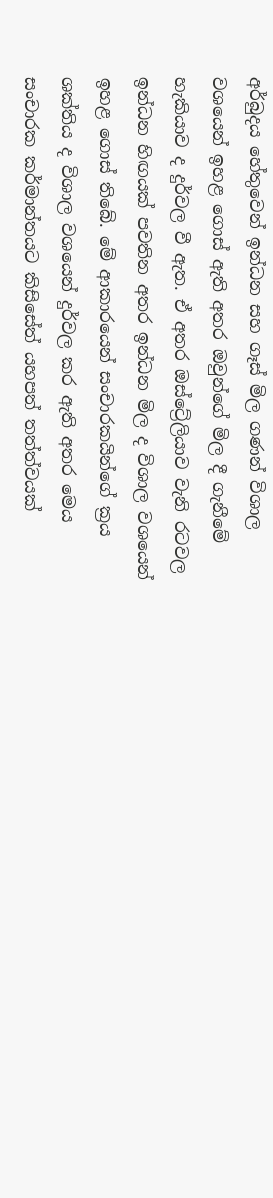අර්බුදය හේතුවෙන් ඉන්ධන සහ ගෑස් මිල ගණන් විශාල වශයෙන් ඉහළ ගොස් ඇති අතර ඔවුන්ගේ මිල දී ගැනීමේ හැකියාව ද දුර්වල වී ඇත. ඒ අතර ඔස්ට්‍රේලියාව වැනි රටවල ඉන්ධන හිඟයක් පවතින අතර ඉන්ධන මිල ද විශාල වශයෙන් ඉහළ ගොස් තිබේ. මේ ආකාරයෙන් සංචාරකයින්ගේ ක්‍රය ශක්තිය ද විශාල වශයෙන් දුර්වල කර ඇති අතර මෙය සංචාරක කර්මාන්තයට කිසිසේත් යහපත් තත්ත්වයක්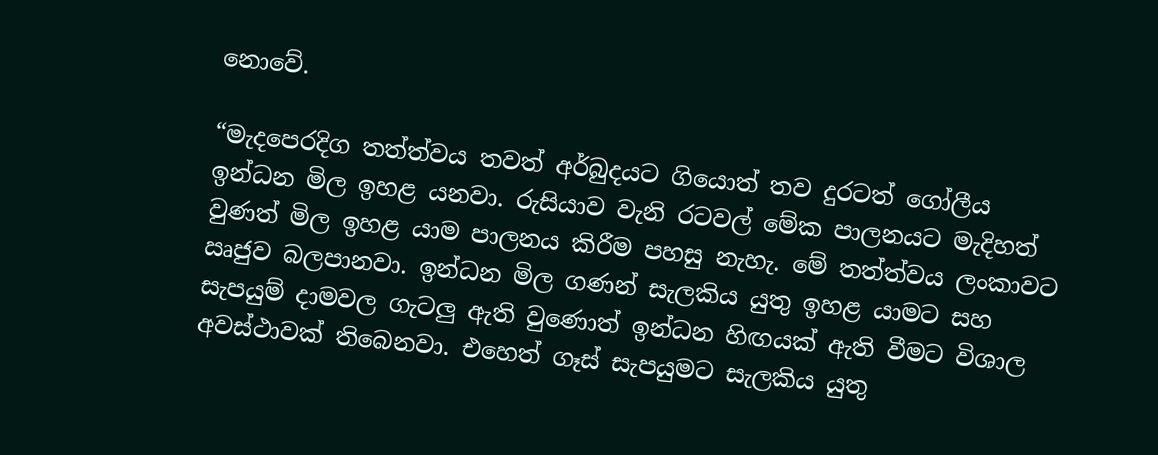නොවේ.

“මැදපෙරදිග තත්ත්වය තවත් අර්බුදයට ගියොත් තව දුරටත් ගෝලීය ඉන්ධන මිල ඉහළ යනවා. රුසියාව වැනි රටවල් මේක පාලනයට මැදිහත් වුණත් මිල ඉහළ යාම පාලනය කිරීම පහසු නැහැ. මේ තත්ත්වය ලංකාවට ඍජුව බලපානවා. ඉන්ධන මිල ගණන් සැලකිය යුතු ඉහළ යාමට සහ සැපයුම් දාමවල ගැටලු ඇති වුණොත් ඉන්ධන හිඟයක් ඇති වීමට විශාල අවස්ථාවක් තිබෙනවා. එහෙත් ගෑස් සැපයුමට සැලකිය යුතු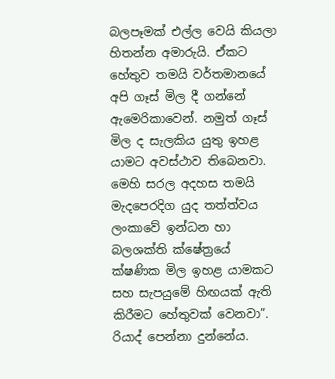බලපෑමක් එල්ල වෙයි කියලා හිතන්න අමාරුයි. ඒකට හේතුව තමයි වර්තමානයේ අපි ගෑස් මිල දී ගන්නේ ඇමෙරිකාවෙන්. නමුත් ගෑස් මිල ද සැලකිය යුතු ඉහළ යාමට අවස්ථාව තිබෙනවා. මෙහි සරල අදහස තමයි මැදපෙරදිග යුද තත්ත්වය ලංකාවේ ඉන්ධන හා බලශක්ති ක්ෂේත්‍රයේ ක්ෂණික මිල ඉහළ යාමකට සහ සැපයුමේ හිඟයක් ඇති කිරීමට හේතුවක් වෙනවා”. රියාද් පෙන්නා දුන්නේය.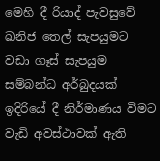මෙහි දී රියාද් පැවසුවේ ඛනිජ තෙල් සැපයුමට වඩා ගෑස් සැපයුම සම්බන්ධ අර්බුදයක් ඉදිරියේ දී නිර්මාණය විමට වැඩි අවස්ථාවක් ඇති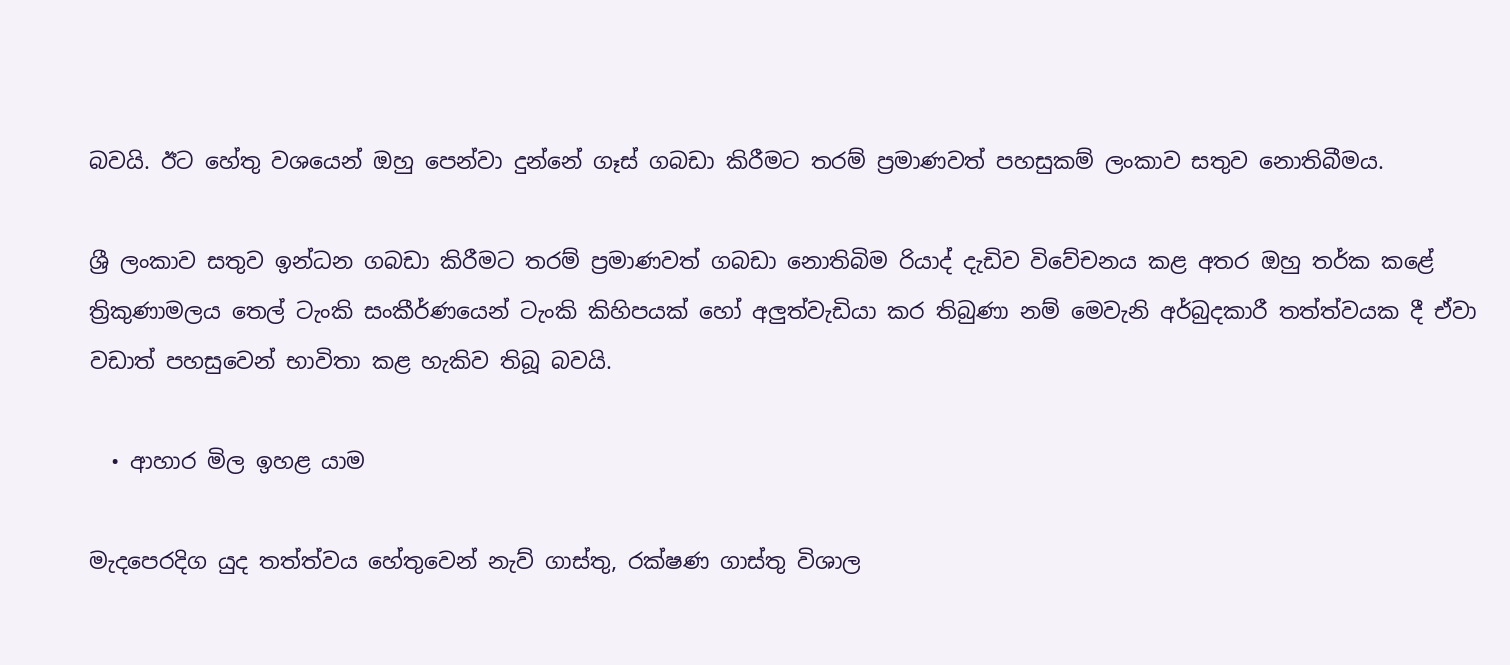බවයි. ඊට හේතු වශයෙන් ඔහු පෙන්වා දුන්නේ ගෑස් ගබඩා කිරීමට තරම් ප්‍රමාණවත් පහසුකම් ලංකාව සතුව නොතිබීමය.

ශ්‍රී ලංකාව සතුව ඉන්ධන ගබඩා කිරීමට තරම් ප්‍රමාණවත් ගබඩා නොතිබිම රියාද් දැඩිව විවේචනය කළ අතර ඔහු තර්ක කළේ ත්‍රිකුණාමලය තෙල් ටැංකි සංකීර්ණයෙන් ටැංකි කිහිපයක් හෝ අලුත්වැඩියා කර තිබුණා නම් මෙවැනි අර්බුදකාරී තත්ත්වයක දී ඒවා වඩාත් පහසුවෙන් භාවිතා කළ හැකිව තිබූ බවයි.

  • ආහාර මිල ඉහළ යාම

මැදපෙරදිග යුද තත්ත්වය හේතුවෙන් නැව් ගාස්තු, රක්ෂණ ගාස්තු විශාල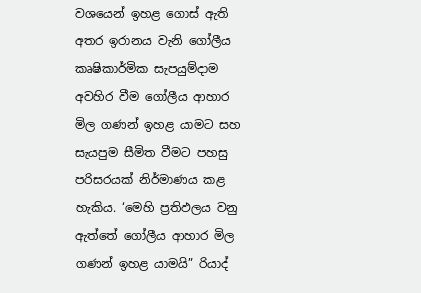වශයෙන් ඉහළ ගොස් ඇති අතර ඉරානය වැනි ගෝලීය කෘෂිකාර්මික සැපයුම්දාම අවහිර වීම ගෝලීය ආහාර මිල ගණන් ඉහළ යාමට සහ සැයපුම සීමිත වීමට පහසු පරිසරයක් නිර්මාණය කළ හැකිය. ‘මෙහි ප්‍රතිඵලය වනු ඇත්තේ ගෝලීය ආහාර මිල ගණන් ඉහළ යාමයි” රියාද්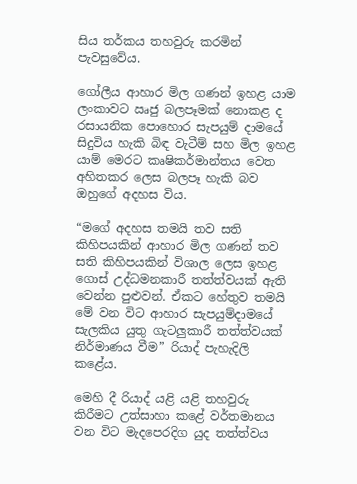සිය තර්කය තහවුරු කරමින් පැවසුවේය.

ගෝලීය ආහාර මිල ගණන් ඉහළ යාම ලංකාවට ඍජු බලපෑමක් නොකළ ද රසායනික පොහොර සැපයුම් දාමයේ සිදුවිය හැකි බිඳ වැටීම් සහ මිල ඉහළ යාම් මෙරට කෘෂිකර්මාන්තය වෙත අහිතකර ලෙස බලපෑ හැකි බව ඔහුගේ අදහස විය.

“මගේ අදහස තමයි තව සති කිහිපයකින් ආහාර මිල ගණන් තව සති කිහිපයකින් විශාල ලෙස ඉහළ ගොස් උද්ධමනකාරී තත්ත්වයක් ඇති වෙන්න පුළුවන්. ඒකට හේතුව තමයි මේ වන විට ආහාර සැපයුම්දාමයේ සැලකිය යුතු ගැටලුකාරී තත්ත්වයක් නිර්මාණය වීම” රියාද් පැහැදිලි කළේය.

මෙහි දී රියාද් යළි යළි තහවුරු කිරීමට උත්සාහා කළේ වර්තමානය වන විට මැදපෙරදිග යුද තත්ත්වය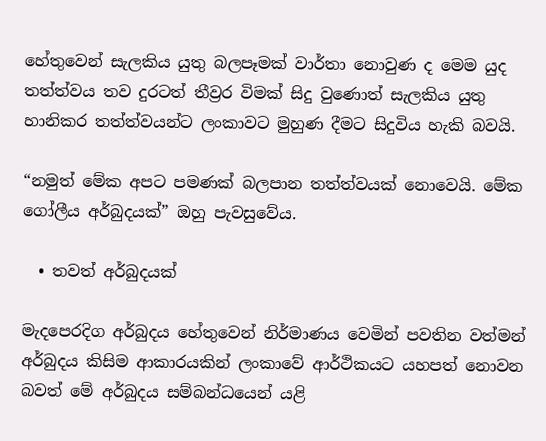හේතුවෙන් සැලකිය යුතු බලපෑමක් වාර්තා නොවුණ ද මෙම යුද තත්ත්වය තව දුරටත් තීව්‍රර විමක් සිදු වුණොත් සැලකිය යුතු හානිකර තත්ත්වයන්ට ලංකාවට මුහුණ දීමට සිදුවිය හැකි බවයි.

“නමුත් මේක අපට පමණක් බලපාන තත්ත්වයක් නොවෙයි. මේක ගෝලීය අර්බුදයක්” ඔහු පැවසුවේය.

  • තවත් අර්බුදයක්

මැදපෙරදිග අර්බුදය හේතුවෙන් නිර්මාණය වෙමින් පවතින වත්මන් අර්බුදය කිසිම ආකාරයකින් ලංකාවේ ආර්ථිකයට යහපත් නොවන බවත් මේ අර්බුදය සම්බන්ධයෙන් යළි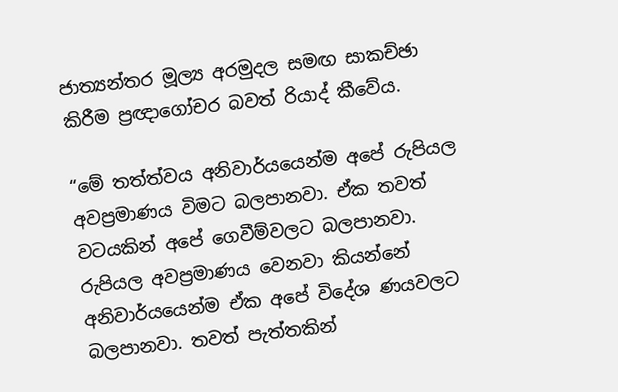ජාත්‍යන්තර මූල්‍ය අරමුදල සමඟ සාකච්ඡා කිරීම ප්‍රඥාගෝචර බවත් රියාද් කීවේය.

“මේ තත්ත්වය අනිවාර්යයෙන්ම අපේ රුපියල අවප්‍රමාණය විමට බලපානවා. ඒක තවත් වටයකින් අපේ ගෙවීම්වලට බලපානවා. රුපියල අවප්‍රමාණය වෙනවා කියන්නේ අනිවාර්යයෙන්ම ඒක අපේ විදේශ ණයවලට බලපානවා. තවත් පැත්තකින්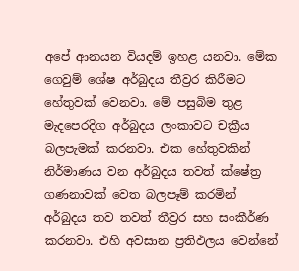අපේ ආනයන වියදම් ඉහළ යනවා. මේක ගෙවුම් ශේෂ අර්බුදය තීව්‍රර කිරීමට හේතුවක් වෙනවා. මේ පසුබිම තුළ මැදපෙරදිග අර්බුදය ලංකාවට චක්‍රීය බලපැමක් කරනවා. එක හේතුවකින් නිර්මාණය වන අර්බුදය තවත් ක්ෂේත්‍ර ගණනාවක් වෙත බලපෑම් කරමින් අර්බුදය තව තවත් තීව්‍රර සහ සංකීර්ණ කරනවා. එහි අවසාන ප්‍රතිඵලය වෙන්නේ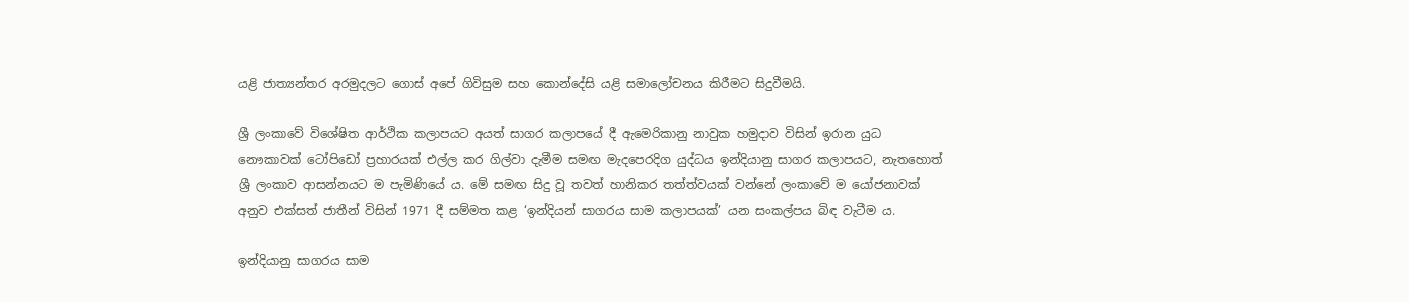යළි ජාත්‍යන්තර අරමුදලට ගොස් අපේ ගිවිසුම සහ කොන්දේසි යළි සමාලෝචනය කිරීමට සිදුවීමයි.

ශ්‍රී ලංකාවේ විශේෂිත ආර්ථික කලාපයට අයත් සාගර කලාපයේ දී ඇමෙරිකානු නාවුක හමුදාව විසින් ඉරාන යුධ නෞකාවක් ටෝපිඩෝ ප්‍රහාරයක් එල්ල කර ගිල්වා දැමීම සමඟ මැදපෙරදිග යුද්ධය ඉන්දියානු සාගර කලාපයට, නැතහොත් ශ්‍රී ලංකාව ආසන්නයට ම පැමිණියේ ය. මේ සමඟ සිදු වූ තවත් හානිකර තත්ත්වයක් වන්නේ ලංකාවේ ම යෝජනාවක් අනුව එක්සත් ජාතීන් විසින් 1971 දී සම්මත කළ ‘ඉන්දියන් සාගරය සාම කලාපයක්’ යන සංකල්පය බිඳ වැටීම ය.

ඉන්දියානු සාගරය සාම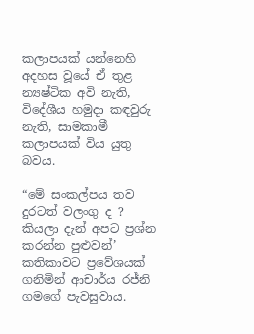කලාපයක් යන්නෙහි අදහස වූයේ ඒ තුළ න්‍යෂ්ටික අවි නැති, විදේශීය හමුදා කඳවුරු නැති, සාමකාමී කලාපයක් විය යුතු බවය.

“මේ සංකල්පය තව දුරටත් වලංගු ද ? කියලා දැන් අපට ප්‍රශ්න කරන්න පුළුවන්’ කතිකාවට ප්‍රවේශයක් ගනිමින් ආචාර්ය රජ්නි ගමගේ පැවසුවාය.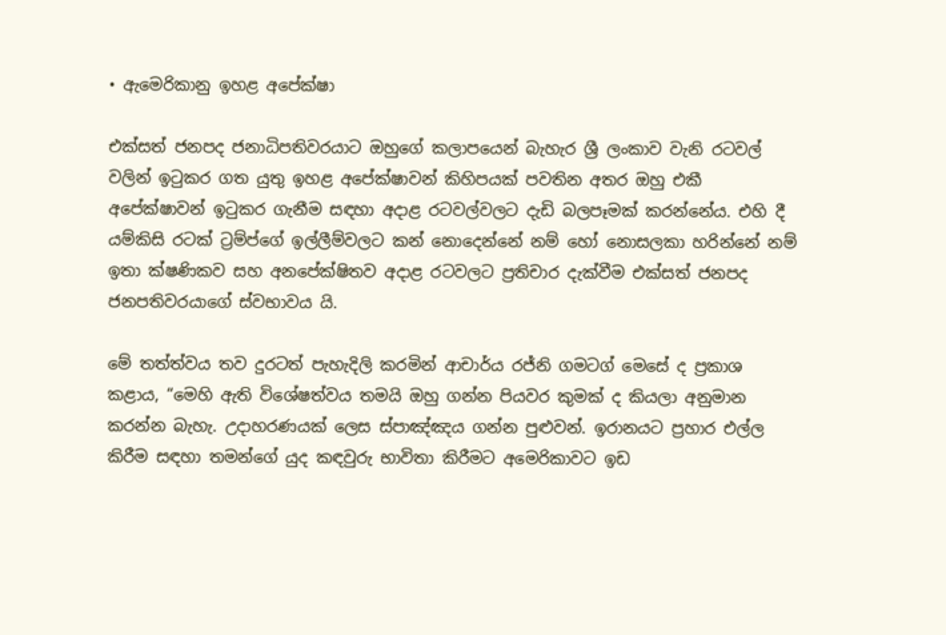• ඇමෙරිකානු ඉහළ අපේක්ෂා

එක්සත් ජනපද ජනාධිපතිවරයාට ඔහුගේ කලාපයෙන් බැහැර ශ්‍රී ලංකාව වැනි රටවල් වලින් ඉටුකර ගත යුතු ඉහළ අපේක්ෂාවන් කිහිපයක් පවතින අතර ඔහු එකී අපේක්ෂාවන් ඉටුකර ගැනීම සඳහා අදාළ රටවල්වලට දැඩි බලපෑමක් කරන්නේය. එහි දී යම්කිසි රටක් ට්‍රම්ප්ගේ ඉල්ලීම්වලට කන් නොදෙන්නේ නම් හෝ නොසලකා හරින්නේ නම් ඉතා ක්ෂණිකව සහ අනපේක්ෂිතව අදාළ රටවලට ප්‍රතිචාර දැක්වීම එක්සත් ජනපද ජනපතිවරයාගේ ස්වභාවය යි.

මේ තත්ත්වය තව දුරටත් පැහැදිලි කරමින් ආචාර්ය රජ්නි ගමටග් මෙසේ ද ප්‍රකාශ කළාය, “මෙහි ඇති විශේෂත්වය තමයි ඔහු ගන්න පියවර කුමක් ද කියලා අනුමාන කරන්න බැහැ. උදාහරණයක් ලෙස ස්පාඤ්ඤය ගන්න පුළුවන්. ඉරානයට ප්‍රහාර එල්ල කිරීම සඳහා තමන්ගේ යුද කඳවුරු භාවිතා කිරීමට අමෙරිකාවට ඉඩ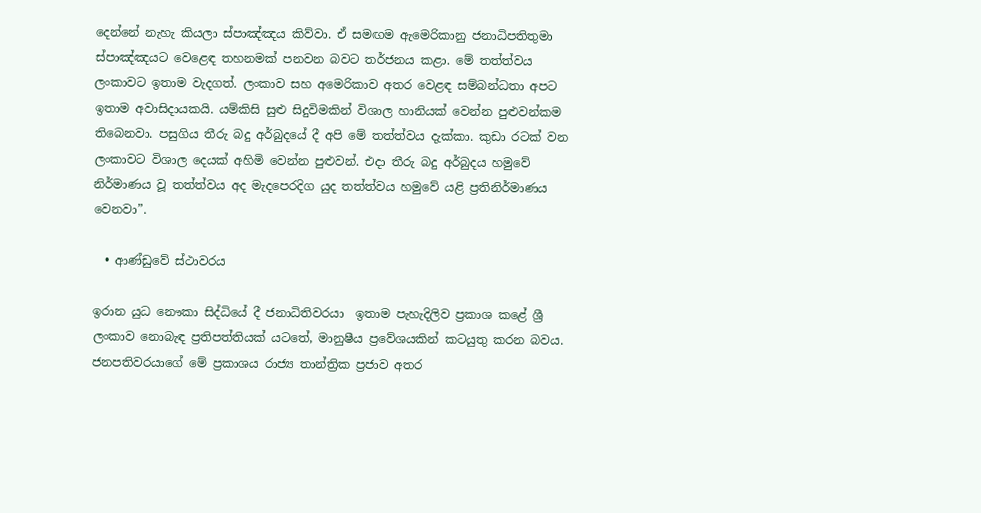දෙන්නේ නැහැ කියලා ස්පාඤ්ඤය කිව්වා. ඒ සමඟම ඇමෙරිකානු ජනාධිපතිතුමා ස්පාඤ්ඤයට වෙළෙඳ තහනමක් පනවන බවට තර්ජනය කළා. මේ තත්ත්වය ලංකාවට ඉතාම වැදගත්. ලංකාව සහ අමෙරිකාව අතර වෙළ‍ඳ සම්බන්ධතා අපට ඉතාම අවාසිදායකයි. යම්කිසි සුළු සිදුවිමකින් විශාල හානියක් වෙන්න පුළුවන්කම තිබෙනවා. පසුගිය තීරු බදු අර්බුදයේ දී අපි මේ තත්ත්වය දැක්කා. කුඩා රටක් වන ලංකාවට විශාල දෙයක් අහිමි වෙන්න පුළුවන්. එදා තීරු බදු අර්බුදය හමුවේ නිර්මාණය වූ තත්ත්වය අද මැදපෙරදිග යුද තත්ත්වය හමුවේ යළි ප්‍රතිනිර්මාණය වෙනවා”.

  • ආණ්ඩුවේ ස්ථාවරය

ඉරාන යුධ නෞකා සිද්ධියේ දී ජනාධිතිවරයා  ඉතාම පැහැදිලිව ප්‍රකාශ කළේ ශ්‍රී ලංකාව නොබැඳ ප්‍රතිපත්තියක් යටතේ, මානුෂීය ප්‍රවේශයකින් කටයුතු කරන බවය. ජනපතිවරයාගේ මේ ප්‍රකාශය රාජ්‍ය තාන්ත්‍රික ප්‍රජාව අතර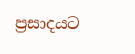ප්‍රසාදයට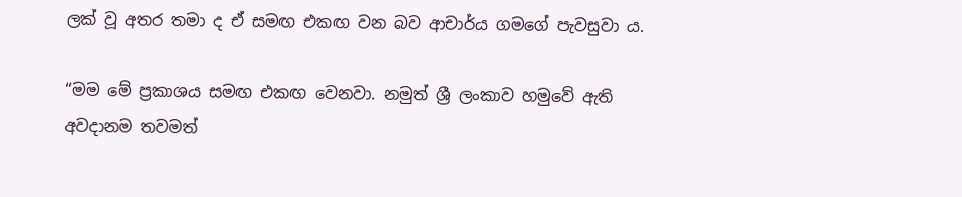ලක් වූ අතර තමා ද ඒ සමඟ එකඟ වන බව ආචාර්ය ගමගේ පැවසුවා ය.

“මම මේ ප්‍රකාශය සමඟ එකඟ වෙනවා. නමුත් ශ්‍රී ලංකාව හමුවේ ඇති අවදානම තවමත්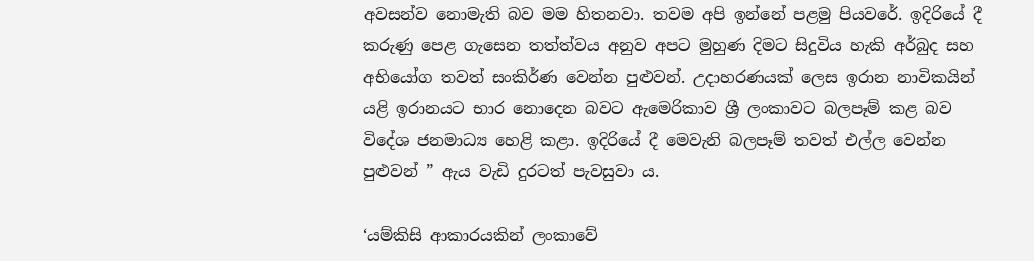අවසන්ව නොමැති බව මම හිතනවා. තවම අපි ඉන්නේ පළමු පියවරේ. ඉදිරියේ දී කරුණු පෙළ ගැසෙන තත්ත්වය අනුව අපට මුහුණ දිමට සිදුවිය හැකි අර්බුද සහ අභියෝග තවත් සංකිර්ණ වෙන්න පුළුවන්. උදාහරණයක් ලෙස ඉරාන නාවිකයින් යළි ඉරානයට භාර නොදෙන බවට ඇමෙරිකාව ශ්‍රී ලංකාවට බලපෑම් කළ බව විදේශ ජනමාධ්‍ය හෙළි කළා. ඉදිරියේ දී මෙවැනි බලපෑම් තවත් එල්ල වෙන්න පුළුවන් ” ඇය වැඩි දුරටත් පැවසුවා ය.

‘යම්කිසි ආකාරයකින් ලංකාවේ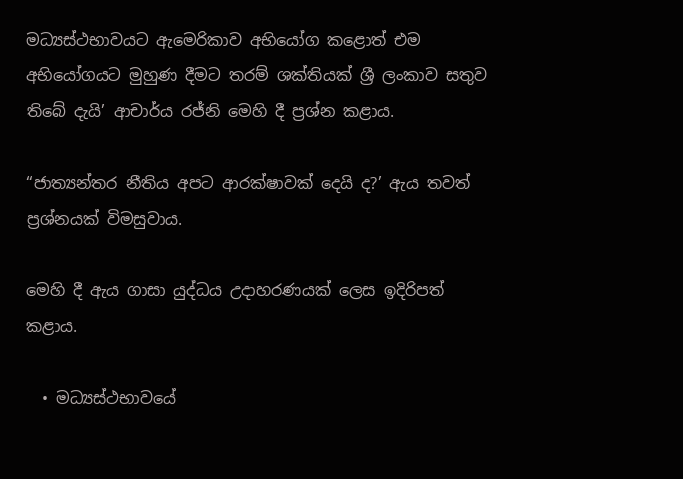මධ්‍යස්ථභාවයට ඇමෙරිකාව අභියෝග කළොත් එම අභියෝගයට මුහුණ දීමට තරම් ශක්තියක් ශ්‍රී ලංකාව සතුව තිබේ දැයි’ ආචාර්ය රජ්නි මෙහි දී ප්‍රශ්න කළාය.

“ජාත්‍යන්තර නීතිය අපට ආරක්ෂාවක් දෙයි ද?’ ඇය තවත් ප්‍රශ්නයක් විමසුවාය.

මෙහි දී ඇය ගාසා යුද්ධය උදාහරණයක් ලෙස ඉදිරිපත් කළාය.

  • මධ්‍යස්ථභාවයේ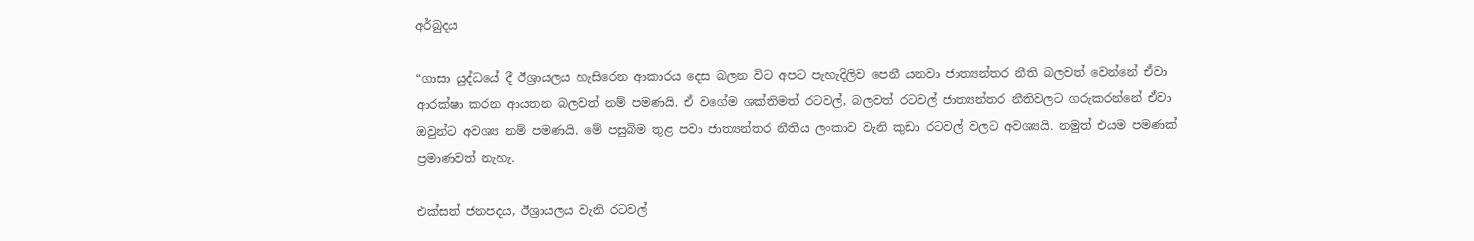අර්බුදය

“ගාසා යුද්ධයේ දී ඊශ්‍රායලය හැසිරෙන ආකාරය දෙස බලන විට අපට පැහැදිලිව පෙනී යනවා ජාත්‍යන්තර නීති බලවත් වෙන්නේ ඒවා ආරක්ෂා කරන ආයතන බලවත් නම් පමණයි. ඒ වගේම ශක්තිමත් රටවල්, බලවත් රටවල් ජාත්‍යන්තර නීතිවලට ගරුකරන්නේ ඒවා ඔවුන්ට අවශ්‍ය නම් පමණයි. මේ පසුබිම තුළ පවා ජාත්‍යන්තර නීතිය ලංකාව වැනි කුඩා රටවල් වලට අවශ්‍යයි. නමුත් එයම පමණක් ප්‍රමාණවත් නැහැ.

එක්සත් ජනපදය, ඊශ්‍රායලය වැනි රටවල්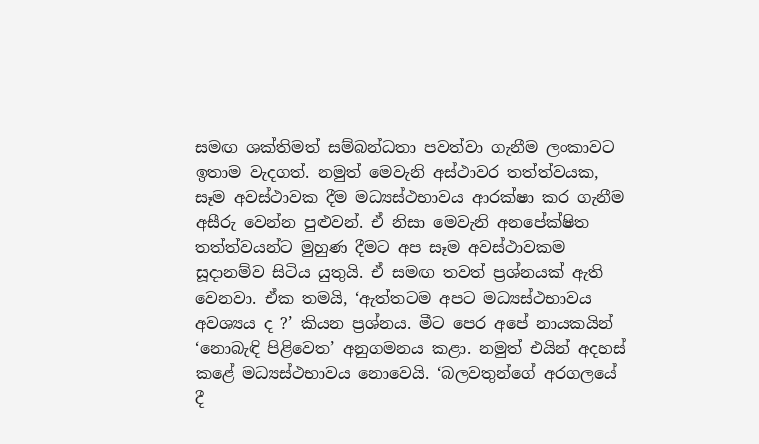සමඟ ශක්තිමත් සම්බන්ධතා පවත්වා ගැනීම ලංකාවට ඉතාම වැදගත්. නමුත් මෙවැනි අස්ථාවර තත්ත්වයක, සෑම අවස්ථාවක දීම මධ්‍යස්ථභාවය ආරක්ෂා කර ගැනීම අසීරු වෙන්න පුළුවන්. ඒ නිසා මෙවැනි අනපේක්ෂිත තත්ත්වයන්ට මුහුණ දීමට අප සෑම අවස්ථාවකම සූදානම්ව සිටිය යුතුයි. ඒ සමඟ තවත් ප්‍රශ්නයක් ඇති වෙනවා. ඒක තමයි, ‘ඇත්තටම අපට මධ්‍යස්ථභාවය අවශ්‍යය ද ?’ කියන ප්‍රශ්නය. මීට පෙර අපේ නායකයින් ‘නොබැඳි පිළිවෙත’ අනුගමනය කළා. නමුත් එයින් අදහස් කළේ මධ්‍යස්ථභාවය නොවෙයි. ‘බලවතුන්ගේ අරගලයේ දී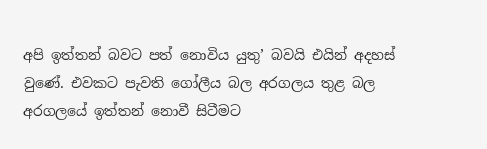අපි ඉත්තන් බවට පත් නොවිය යුතු’ බවයි එයින් අදහස් වුණේ. එවකට පැවති ගෝලීය බල අරගලය තුළ බල අරගලයේ ඉත්තන් නොවී සිටීමට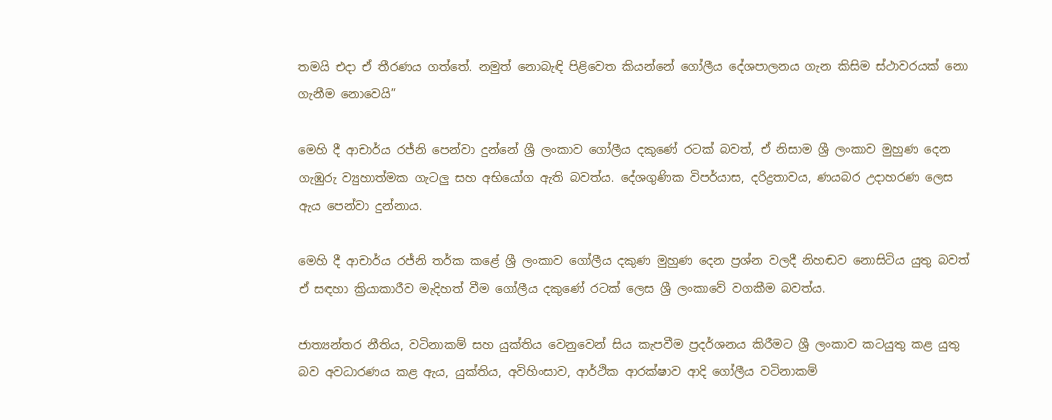තමයි එදා ඒ තීරණය ගත්තේ. නමුත් නොබැඳි පිළිවෙත කියන්නේ ගෝලීය දේශපාලනය ගැන කිසිම ස්ථාවරයක් නො ගැනීම නොවෙයි”

මෙහි දී ආචාර්ය රජ්නි පෙන්වා දුන්නේ ශ්‍රී ලංකාව ගෝලීය දකුණේ රටක් බවත්, ඒ නිසාම ශ්‍රී ලංකාව මුහුණ දෙන ගැඹුරු ව්‍යුහාත්මක ගැටලු සහ අභියෝග ඇති බවත්ය. දේශගුණික විපර්යාස, දරිද්‍රතාවය, ණයබර උදාහරණ ලෙස ඇය පෙන්වා දුන්නාය.

මෙහි දී ආචාර්ය රජ්නි තර්ක කළේ ශ්‍රී ලංකාව ගෝලීය දකුණ මුහුණ දෙන ප්‍රශ්න වලදී නිහඬව නොසිටිය යුතු බවත් ඒ සඳහා ක්‍රියාකාරීව මැදිහත් වීම ගෝලීය දකුණේ රටක් ලෙස ශ්‍රී ලංකාවේ වගකීම බවත්ය.

ජාත්‍යන්තර නීතිය, වටිනාකම් සහ යුක්තිය වෙනුවෙන් සිය කැපවීම ප්‍රදර්ශනය කිරීමට ශ්‍රී ලංකාව කටයුතු කළ යුතු බව අවධාරණය කළ ඇය, යුක්තිය, අවිහිංසාව, ආර්ථික ආරක්ෂාව ආදි ගෝලීය වටිනාකම්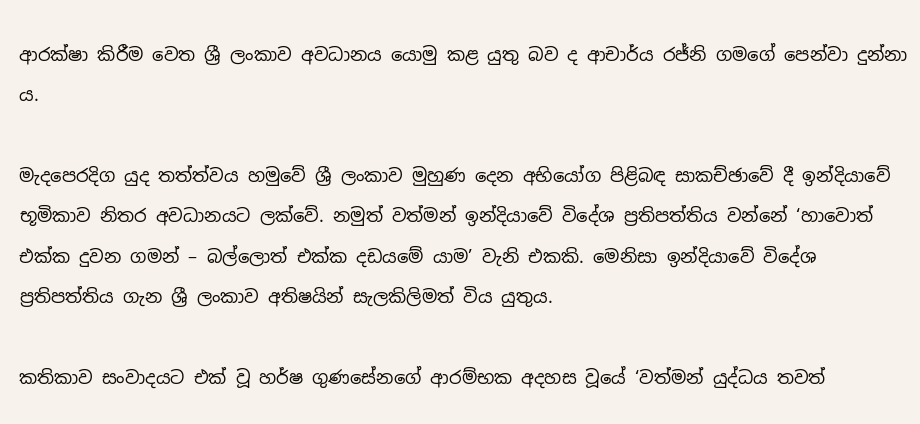ආරක්ෂා කිරීම වෙත ශ්‍රී ලංකාව අවධානය යොමු කළ යුතු බව ද ආචාර්ය රජ්නි ගමගේ පෙන්වා දුන්නා ය.

මැදපෙරදිග යුද තත්ත්වය හමුවේ ශ්‍රී ලංකාව මුහුණ දෙන අභියෝග පිළිබඳ සාකච්ඡාවේ දී ඉන්දියාවේ භූමිකාව නිතර අවධානයට ලක්වේ. නමුත් වත්මන් ඉන්දියාවේ විදේශ ප්‍රතිපත්තිය වන්නේ ‘හාවොත් එක්ක දුවන ගමන් – බල්ලොත් එක්ක දඩයමේ යාම’ වැනි එකකි. මෙනිසා ඉන්දියාවේ විදේශ ප්‍රතිපත්තිය ගැන ශ්‍රී ලංකාව අතිෂයින් සැලකිලිමත් විය යුතුය.

කතිකාව සංවාදයට එක් වූ හර්ෂ ගුණසේනගේ ආරම්භක අදහස වූයේ ‘වත්මන් යුද්ධය තවත්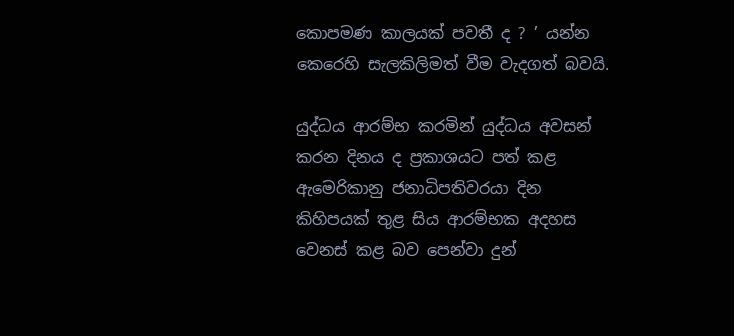කොපමණ කාලයක් පවතී ද ? ’ යන්න කෙරෙහි සැලකිලිමත් වීම වැදගත් බවයි.

යුද්ධය ආරම්භ කරමින් යුද්ධය අවසන් කරන දිනය ද ප්‍රකාශයට පත් කළ ඇමෙරිකානු ජනාධිපතිවරයා දින කිහිපයක් තුළ සිය ආරම්භක අදහස වෙනස් කළ බව පෙන්වා දුන්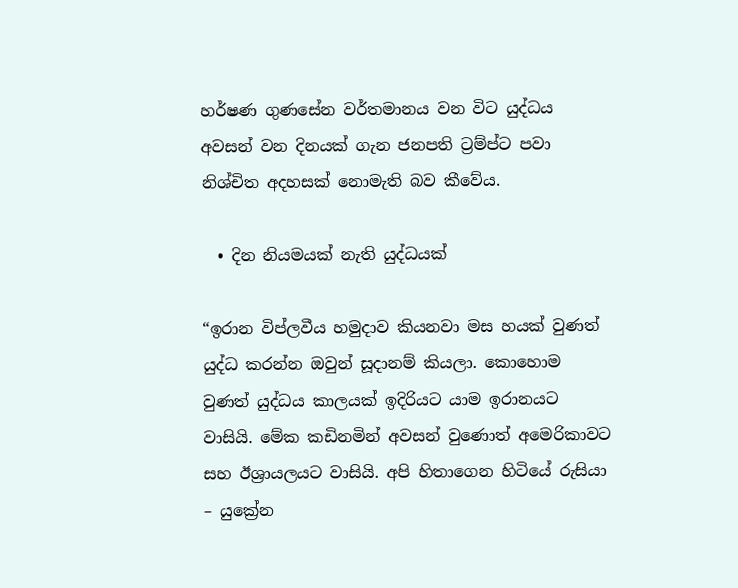හර්ෂණ ගුණසේන වර්තමානය වන විට යුද්ධය අවසන් වන දිනයක් ගැන ජනපති ට්‍රම්ප්ට පවා නිශ්චිත අදහසක් නොමැති බව කීවේය.

  • දින නියමයක් නැති යුද්ධයක්

“ඉරාන විප්ලවීය හමුදාව කියනවා මස හයක් වුණත් යුද්ධ කරන්න ඔවුන් සූදානම් කියලා. කොහොම වුණත් යුද්ධය කාලයක් ඉදිරියට යාම ඉරානයට වාසියි. මේක කඩිනමින් අවසන් වුණොත් අමෙරිකාවට සහ ඊශ්‍රායලයට වාසියි. අපි හිතාගෙන හිටියේ රුසියා – යුක්‍රේන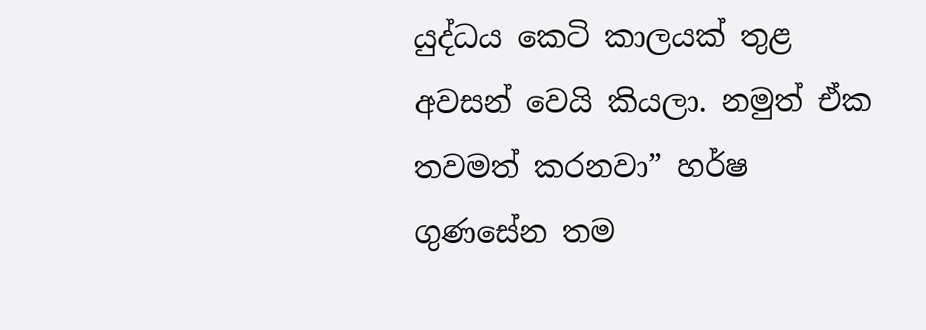යුද්ධය කෙටි කාලයක් තුළ අවසන් වෙයි කියලා. නමුත් ඒක තවමත් කරනවා” හර්ෂ ගුණසේන තම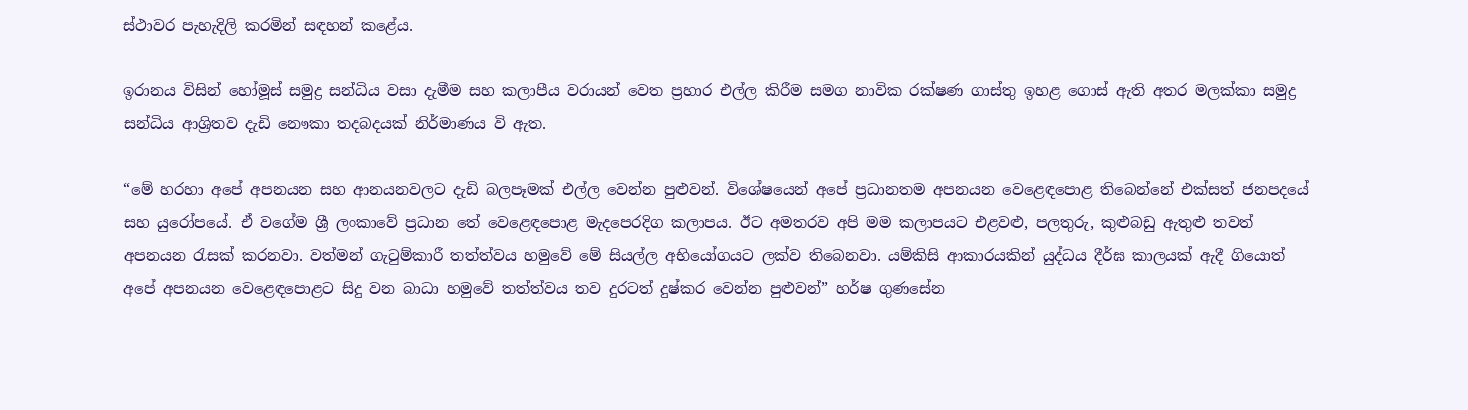ස්ථාවර පැහැදිලි කරමින් සඳහන් කළේය.

ඉරානය විසින් හෝමූස් සමුද්‍ර සන්ධිය වසා දැමීම සහ කලාපීය වරායන් වෙත ප්‍රහාර එල්ල කිරීම සමග නාවික රක්ෂණ ගාස්තු ඉහළ ගොස් ඇති අතර මලක්කා සමුද්‍ර සන්ධිය ආශ්‍රිතව දැඩි නෞකා තදබදයක් නිර්මාණය වි ඇත.

“මේ හරහා අපේ අපනයන සහ ආනයනවලට දැඩි බලපෑමක් එල්ල වෙන්න පුළුවන්. විශේෂයෙන් අපේ ප්‍රධානතම අපනයන වෙළෙඳපොළ තිබෙන්නේ එක්සත් ජනපදයේ සහ යුරෝපයේ. ඒ වගේම ශ්‍රී ලංකාවේ ප්‍රධාන තේ වෙළෙඳපොළ මැදපෙරදිග කලාපය. ඊට අමතරව අපි මම කලාපයට එළවළු, පලතුරු, කුළුබඩු ඇතුළු තවත් අපනයන රැසක් කරනවා. වත්මන් ගැටුම්කාරී තත්ත්වය හමුවේ මේ සියල්ල අභියෝගයට ලක්ව තිබෙනවා. යම්කිසි ආකාරයකින් යුද්ධය දීර්ඝ කාලයක් ඇදී ගියොත් අපේ අපනයන වෙළෙඳපොළට සිදු වන බාධා හමුවේ තත්ත්වය තව දුරටත් දුෂ්කර වෙන්න පුළුවන්” හර්ෂ ගුණසේන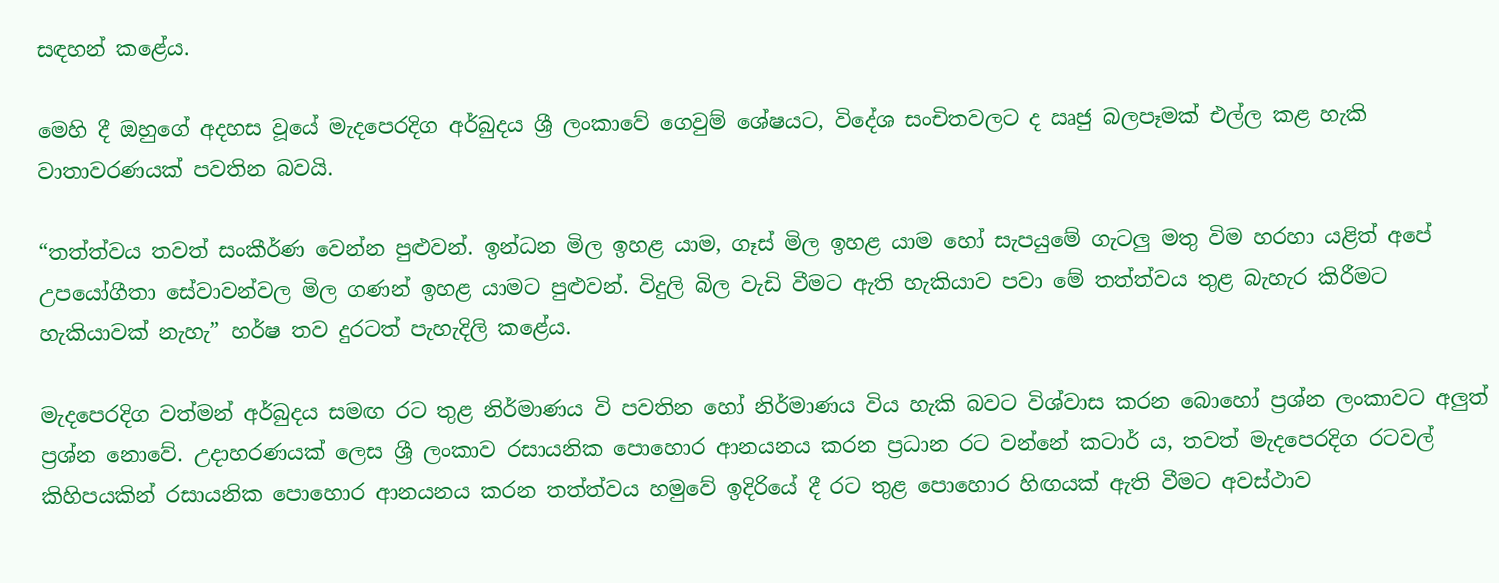සඳහන් කළේය.

මෙහි දී ඔහුගේ අදහස වූයේ මැදපෙරදිග අර්බුදය ශ්‍රී ලංකාවේ ගෙවුම් ශේෂයට, විදේශ සංචිතවලට ද ඍජු බලපෑමක් එල්ල කළ හැකි වාතාවරණයක් පවතින බවයි.

“තත්ත්වය තවත් සංකීර්ණ වෙන්න පුළුවන්. ඉන්ධන මිල ඉහළ යාම, ගෑස් මිල ඉහළ යාම හෝ සැපයුමේ ගැටලු මතු විම හරහා යළිත් අපේ උපයෝගීතා සේවාවන්වල මිල ගණන් ඉහළ යාමට පුළුවන්. විදුලි බිල වැඩි වීමට ඇති හැකියාව පවා මේ තත්ත්වය තුළ බැහැර කිරීමට හැකියාවක් නැහැ” හර්ෂ තව දුරටත් පැහැදිලි කළේය.

මැදපෙරදිග වත්මන් අර්බුදය සමඟ රට තුළ නිර්මාණය වි පවතින හෝ නිර්මාණය විය හැකි බවට විශ්වාස කරන බොහෝ ප්‍රශ්න ලංකාවට අලුත් ප්‍රශ්න නොවේ. උදාහරණයක් ලෙස ශ්‍රී ලංකාව රසායනික පොහොර ආනයනය කරන ප්‍රධාන රට වන්නේ කටාර් ය, තවත් මැදපෙරදිග රටවල් කිහිපයකින් රසායනික පොහොර ආනයනය කරන තත්ත්වය හමුවේ ඉදිරියේ දී රට තුළ පොහොර හිඟයක් ඇති වීමට අවස්ථාව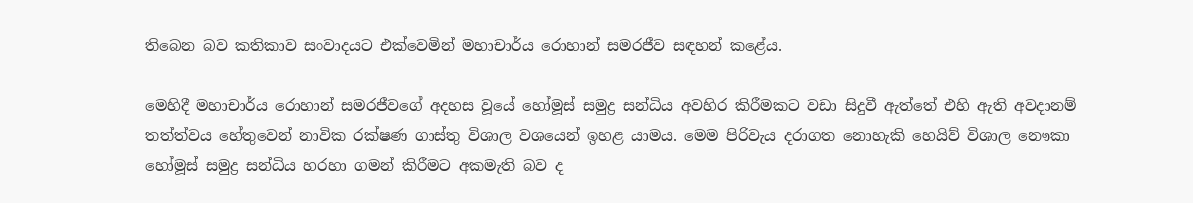තිබෙන බව කතිකාව සංවාදයට එක්වෙමින් මහාචාර්ය රොහාන් සමරජීව සඳහන් කළේය.

මෙහිදී මහාචාර්ය රොහාන් සමරජීවගේ අදහස වූයේ හෝමූස් සමුද්‍ර සන්ධිය අවහිර කිරීමකට වඩා සිදුවී ඇත්තේ එහි ඇති අවදානම් තත්ත්වය හේතුවෙන් නාවික රක්ෂණ ගාස්තු විශාල වශයෙන් ඉහළ යාමය. මෙම පිරිවැය දරාගත නොහැකි හෙයිව් විශාල නෞකා හෝමූස් සමුද්‍ර සන්ධිය හරහා ගමන් කිරීමට අකමැති බව ද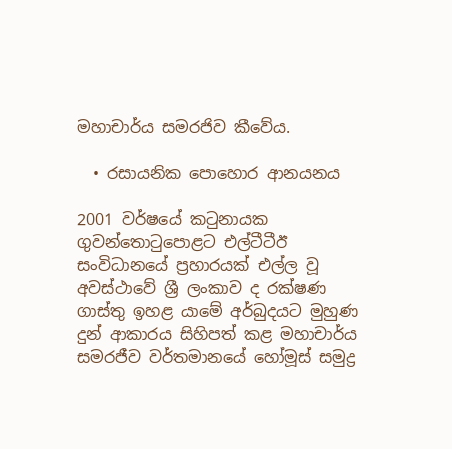මහාචාර්ය සමරජිව කීවේය.

  • රසායනික පොහොර ආනයනය

2001 වර්ෂයේ කටුනායක ගුවන්තොටුපොළට එල්ටීටීඊ සංවිධානයේ ප්‍රහාරයක් එල්ල වූ අවස්ථාවේ ශ්‍රී ලංකාව ද රක්ෂණ ගාස්තු ඉහළ යාමේ අර්බුදයට මුහුණ දුන් ආකාරය සිහිපත් කළ මහාචාර්ය සමරජීව වර්තමානයේ හෝමූස් සමුද්‍ර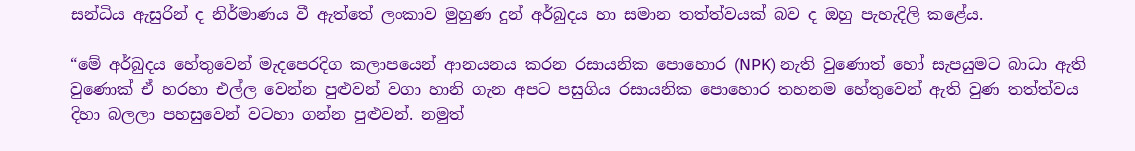සන්ධිය ඇසුරින් ද නිර්මාණය වී ඇත්තේ ලංකාව මුහුණ දුන් අර්බුදය හා සමාන තත්ත්වයක් බව ද ඔහු පැහැදිලි කළේය.

“මේ අර්බුදය හේතුවෙන් මැදපෙරදිග කලාපයෙන් ආනයනය කරන රසායනික පොහොර (NPK) නැති වුණොත් හෝ සැපයුමට බාධා ඇති වුණොක් ඒ හරහා එල්ල වෙන්න පුළුවන් වගා හානි ගැන අපට පසුගිය රසායනික පොහොර තහනම හේතුවෙන් ඇති වුණ තත්ත්වය දිහා බලලා පහසුවෙන් වටහා ගන්න පුළුවන්. නමුත්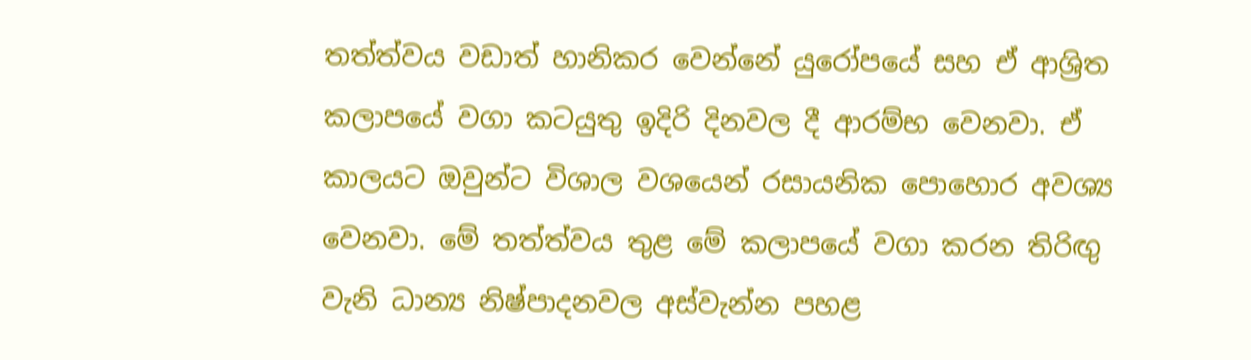තත්ත්වය වඩාත් හානිකර වෙන්නේ යුරෝපයේ සහ ඒ ආශ්‍රිත කලාපයේ වගා කටයුතු ඉදිරි දිනවල දී ආරම්භ වෙනවා. ඒ කාලයට ඔවුන්ට විශාල වශයෙන් රසායනික පොහොර අවශ්‍ය වෙනවා. මේ තත්ත්වය තුළ මේ කලාපයේ වගා කරන තිරිඟු වැනි ධාන්‍ය නිෂ්පාදනවල අස්වැන්න පහළ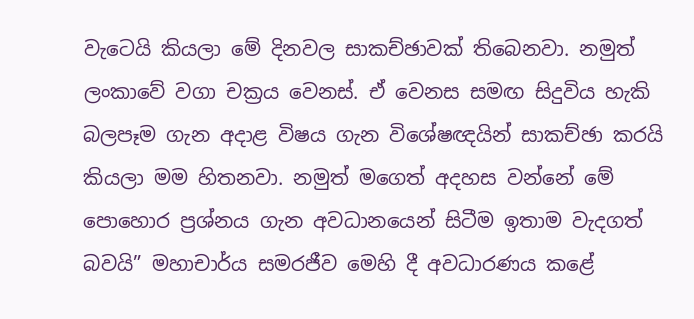වැටෙයි කියලා මේ දිනවල සාකච්ඡාවක් තිබෙනවා. නමුත් ලංකාවේ වගා චක්‍රය වෙනස්. ඒ වෙනස සමඟ සිදුවිය හැකි බලපෑම ගැන අදාළ විෂය ගැන විශේෂඥයින් සාකච්ඡා කරයි කියලා මම හිතනවා. නමුත් මගෙත් අදහස වන්නේ මේ පොහොර ප්‍රශ්නය ගැන අවධානයෙන් සිටීම ඉතාම වැදගත් බවයි” මහාචාර්ය සමරජීව මෙහි දී අවධාරණය කළේ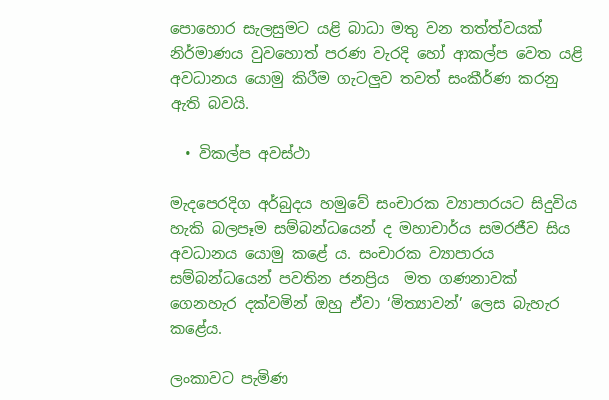පොහොර සැලසුමට යළි බාධා මතු වන තත්ත්වයක් නිර්මාණය වුවහොත් පරණ වැරදි හෝ ආකල්ප වෙත යළි අවධානය යොමු කිරීම ගැටලුව තවත් සංකීර්ණ කරනු ඇති බවයි.

  • විකල්ප අවස්ථා

මැදපෙරදිග අර්බුදය හමුවේ සංචාරක ව්‍යාපාරයට සිදුවිය හැකි බලපෑම සම්බන්ධයෙන් ද මහාචාර්ය සමරජීව සිය අවධානය යොමු කළේ ය. සංචාරක ව්‍යාපාරය සම්බන්ධයෙන් පවතින ජනප්‍රිය  මත ගණනාවක් ගෙනහැර දක්වමින් ඔහු ඒවා ‘මිත්‍යාවන්’ ලෙස බැහැර කළේය.

ලංකාවට පැමිණ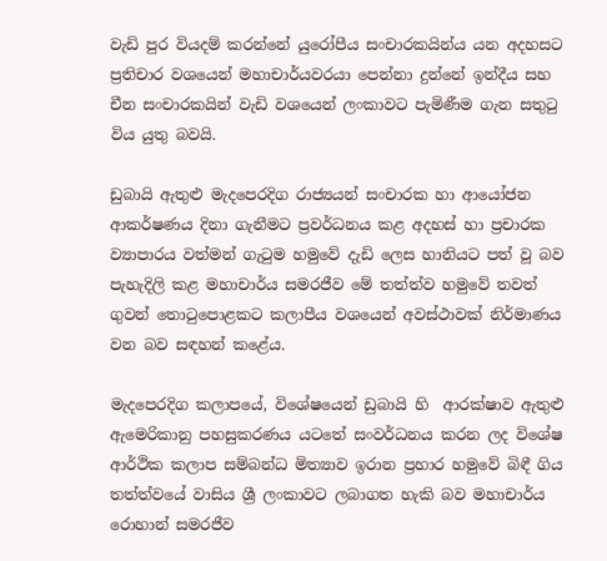වැඩි පුර වියදම් කරන්නේ යුරෝපීය සංචාරකයින්ය යන අදහසට ප්‍රතිචාර වශයෙන් මහාචාර්යවරයා පෙන්නා දුන්නේ ඉන්දීය සහ චීන සංචාරකයින් වැඩි වශයෙන් ලංකාවට පැමිණීම ගැන සතුටු විය යුතු බවයි.

ඩුබායි ඇතුළු මැදපෙරදිග රාජ්‍යයන් සංචාරක හා ආයෝජන ආකර්ෂණය දිනා ගැනීමට ප්‍රවර්ධනය කළ අදහස් හා ප්‍රචාරක ව්‍යාපාරය වත්මන් ගැටුම හමුවේ දැඩි ලෙස හානියට පත් වූ බව පැහැදිලි කළ මහාචාර්ය සමරජීව මේ තත්ත්ව හමුවේ තවත් ගුවන් තොටුපොළකට කලාපීය වශයෙන් අවස්ථාවක් නිර්මාණය වන බව සඳහන් කළේය.

මැදපෙරදිග කලාපයේ, විශේෂයෙන් ඩුබායි හි  ආරක්ෂාව ඇතුළු ඇමෙරිකානු පහසුකරණය යටතේ සංවර්ධනය කරන ලද විශේෂ ආර්ථික කලාප සම්බන්ධ මිත්‍යාව ඉරාන ප්‍රහාර හමුවේ බිඳී ගිය තත්ත්වයේ වාසිය ශ්‍රී ලංකාවට ලබාගත හැකි බව මහාචාර්ය රොහාන් සමරජීව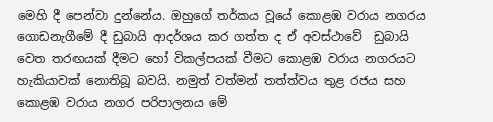මෙහි දී පෙන්වා දුන්නේය. ඔහුගේ තර්කය වූයේ කොළඹ වරාය නගරය ගොඩනැගීමේ දී ඩුබායි ආදර්ශය කර ගත්ත ද ඒ අවස්ථාවේ  ඩුබායි වෙත තරඟයක් දීමට හෝ විකල්පයක් වීමට කොළඹ වරාය නගරයට හැකියාවක් නොතිබූ බවයි. නමුත් වත්මන් තත්ත්වය තුළ රජය සහ කොළඹ වරාය නගර පරිපාලනය මේ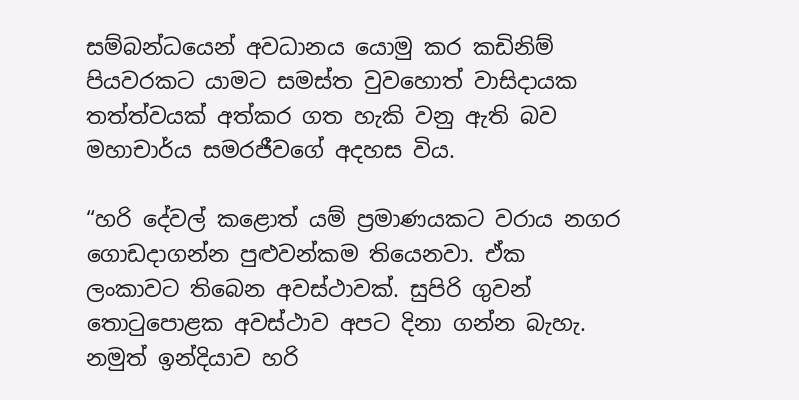සම්බන්ධයෙන් අවධානය යොමු කර කඩිනිම් පියවරකට යාමට සමස්ත වුවහොත් වාසිදායක තත්ත්වයක් අත්කර ගත හැකි වනු ඇති බව මහාචාර්ය සමරජීවගේ අදහස විය.

“හරි දේවල් කළොත් යම් ප්‍රමාණයකට වරාය නගර ගොඩදාගන්න පුළුවන්කම තියෙනවා. ඒක ලංකාවට තිබෙන අවස්ථාවක්. සුපිරි ගුවන් තොටුපොළක අවස්ථාව අපට දිනා ගන්න බැහැ. නමුත් ඉන්දියාව හරි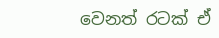වෙනත් රටක් ඒ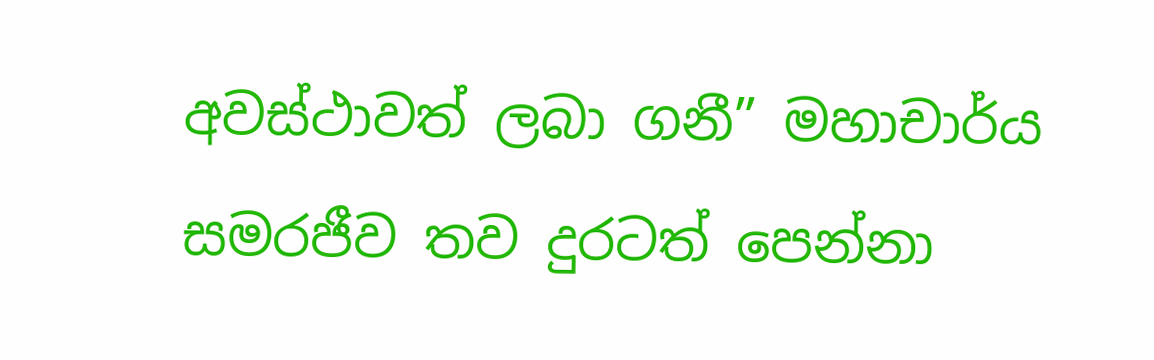අවස්ථාවත් ලබා ගනී” මහාචාර්ය සමරජීව තව දුරටත් පෙන්නා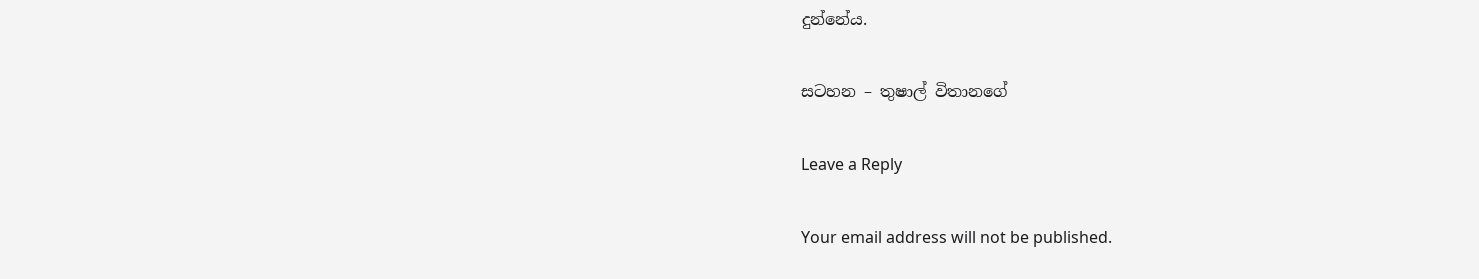දුන්නේය.

සටහන – තුෂාල් විතානගේ

Leave a Reply

Your email address will not be published.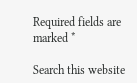Required fields are marked *

Search this website